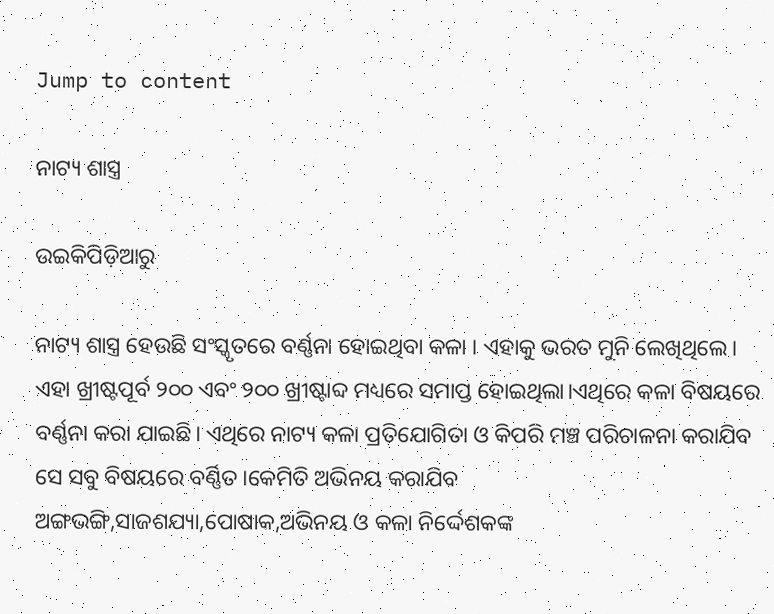Jump to content

ନାଟ୍ୟ ଶାସ୍ତ୍ର

ଉଇକିପିଡ଼ିଆ‌ରୁ

ନାଟ୍ୟ ଶାସ୍ତ୍ର ହେଉଛି ସଂସ୍କୃତରେ ବର୍ଣ୍ଣନା ହୋଇଥିବା କଳା । ଏହାକୁ ଭରତ ମୁନି ଲେଖିଥିଲେ। ଏହା ଖ୍ରୀଷ୍ଟପୂର୍ବ ୨୦୦ ଏବଂ ୨୦୦ ଖ୍ରୀଷ୍ଟାବ୍ଦ ମଧ୍ୟରେ ସମାପ୍ତ ହୋଇଥିଲା।ଏଥିରେ କଳା ବିଷୟରେ ବର୍ଣ୍ଣନା କରା ଯାଇଛି। ଏଥିରେ ନାଟ୍ୟ କଳା ପ୍ରତିଯୋଗିତା ଓ କିପରି ମଞ୍ଚ ପରିଚାଳନା କରାଯିବ ସେ ସବୁ ବିଷୟରେ ବର୍ଣ୍ଣିତ।କେମିତି ଅଭିନୟ କରାଯିବ ଅଙ୍ଗଭଙ୍ଗି,ସାଜଶଯ୍ୟା,ପୋଷାକ,ଅଭିନୟ ଓ କଳା ନିର୍ଦ୍ଦେଶକଙ୍କ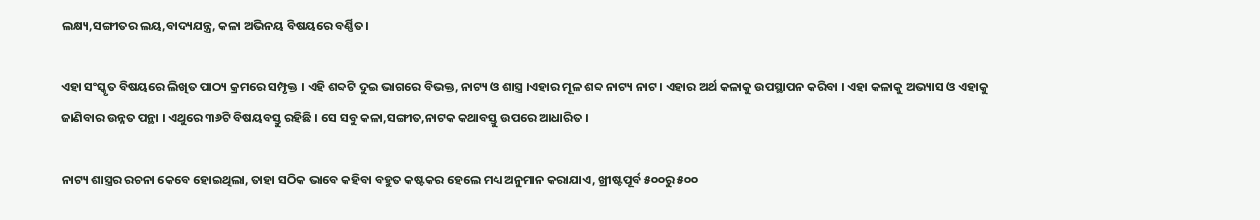ଲକ୍ଷ୍ୟ,ସଙ୍ଗୀତର ଲୟ,ବାଦ୍ୟଯନ୍ତ୍ର, କଳା ଅଭିନୟ ବିଷୟରେ ବର୍ଣ୍ଣିତ।

ଏହା ସଂସ୍କୃତ ବିଷୟରେ ଲିଖିତ ପାଠ୍ୟ କ୍ରମରେ ସମ୍ପୃକ୍ତ । ଏହି ଶବ୍ଦଟି ଦୁଇ ଭାଗରେ ବିଭକ୍ତ, ନାଟ୍ୟ ଓ ଶାସ୍ତ୍ର ।ଏହାର ମୂଳ ଶବ୍ଦ ନାଟ୍ୟ ନାଟ । ଏହାର ଅର୍ଥ କଳାକୁ ଉପସ୍ଥାପନ କରିବା । ଏହା କଳାକୁ ଅଭ୍ୟାସ ଓ ଏହାକୁ ଜାଣିବାର ଉନ୍ନତ ପନ୍ଥା । ଏଥୁରେ ୩୬ଟି ବିଷୟବସ୍ତୁ ରହିଛି । ସେ ସବୁ କଳା,ସଙ୍ଗୀତ,ନାଟକ କଥାବସ୍ତୁ ଉପରେ ଆଧାରିତ ।

ନାଟ୍ୟ ଶାସ୍ତ୍ରର ରଚନା କେବେ ହୋଇଥିଲା, ତାହା ସଠିକ ଭାବେ କହିବା ବହୁତ କଷ୍ଟକର ହେଲେ ମଧ୍ୟ ଅନୁମାନ କରାଯାଏ, ଖ୍ରୀଷ୍ଟପୂର୍ବ ୫୦୦ରୁ ୫୦୦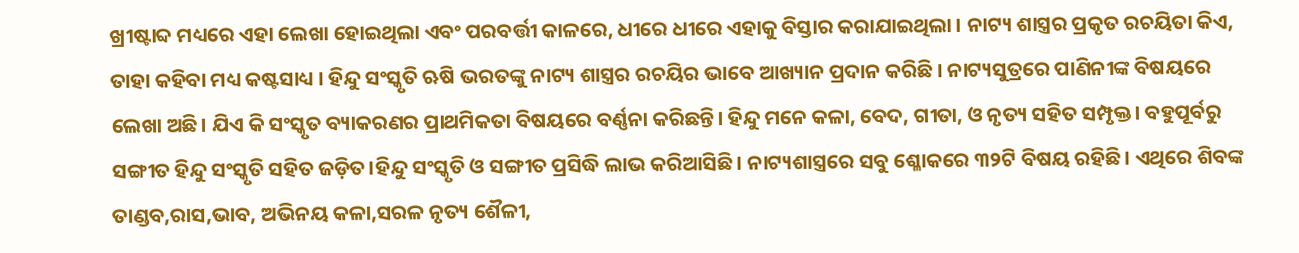ଖ୍ରୀଷ୍ଟାବ୍ଦ ମଧ୍ୟରେ ଏହା ଲେଖା ହୋଇଥିଲା ଏବଂ ପରବର୍ତ୍ତୀ କାଳରେ, ଧୀରେ ଧୀରେ ଏହାକୁ ବିସ୍ତାର କରାଯାଇଥିଲା । ନାଟ୍ୟ ଶାସ୍ତ୍ରର ପ୍ରକୃତ ରଚୟିତା କିଏ, ତାହା କହିବା ମଧ୍ୟ କଷ୍ଟସାଧ୍ୟ । ହିନ୍ଦୁ ସଂସ୍କୃତି ଋଷି ଭରତଙ୍କୁ ନାଟ୍ୟ ଶାସ୍ତ୍ରର ରଚୟିର ଭାବେ ଆଖ୍ୟାନ ପ୍ରଦାନ କରିଛି । ନାଟ୍ୟସୁତ୍ରରେ ପାଣିନୀଙ୍କ ବିଷୟରେ ଲେଖା ଅଛି। ଯିଏ କି ସଂସ୍କୃତ ବ୍ୟାକରଣର ପ୍ରାଥମିକତା ବିଷୟରେ ବର୍ଣ୍ଣନା କରିଛନ୍ତି। ହିନ୍ଦୁ ମନେ କଳା, ବେଦ, ଗୀତା, ଓ ନୃତ୍ୟ ସହିତ ସମ୍ପୃକ୍ତ। ବହୁପୂର୍ବରୁ ସଙ୍ଗୀତ ହିନ୍ଦୁ ସଂସ୍କୃତି ସହିତ ଜଡ଼ିତ।ହିନ୍ଦୁ ସଂସ୍କୃତି ଓ ସଙ୍ଗୀତ ପ୍ରସିଦ୍ଧି ଲାଭ କରିଆସିଛି। ନାଟ୍ୟଶାସ୍ତ୍ରରେ ସବୁ ଶ୍ଳୋକରେ ୩୨ଟି ବିଷୟ ରହିଛି। ଏଥିରେ ଶିବଙ୍କ ତାଣ୍ଡବ,ରାସ,ଭାବ, ଅଭିନୟ କଳା,ସରଳ ନୃତ୍ୟ ଶୈଳୀ,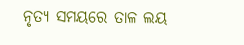ନୃତ୍ୟ ସମୟରେ ତାଳ ଲୟ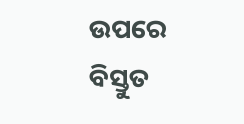ଉପରେ ବିସ୍ତୁତ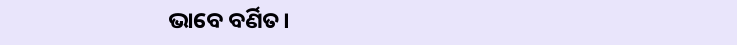ଭାବେ ବର୍ଣିତ।